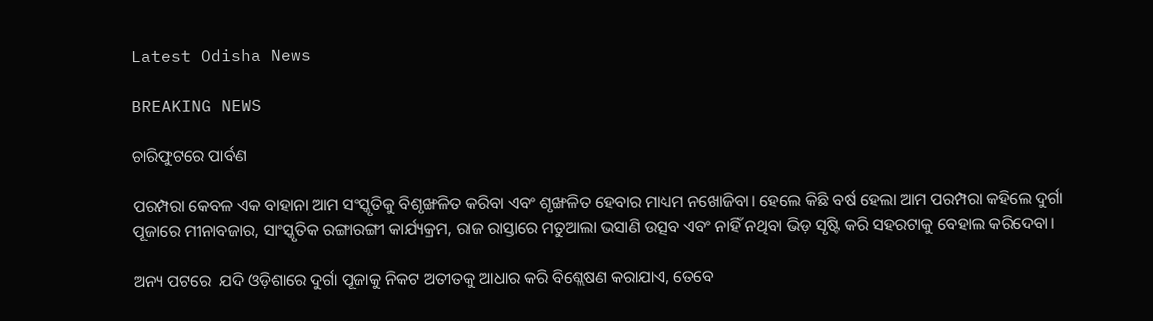Latest Odisha News

BREAKING NEWS

ଚାରିଫୁଟରେ ପାର୍ବଣ

ପରମ୍ପରା କେବଳ ଏକ ବାହାନା ଆମ ସଂସ୍କୃତିକୁ ବିଶୃଙ୍ଖଳିତ କରିବା ଏବଂ ଶୃଙ୍ଖଳିତ ହେବାର ମାଧ୍ୟମ ନଖୋଜିବା। ହେଲେ କିଛି ବର୍ଷ ହେଲା ଆମ ପରମ୍ପରା କହିଲେ ଦୁର୍ଗା ପୂଜାରେ ମୀନାବଜାର, ସାଂସ୍କୃତିକ ରଙ୍ଗାରଙ୍ଗୀ କାର୍ଯ୍ୟକ୍ରମ, ରାଜ ରାସ୍ତାରେ ମତୁଆଲା ଭସାଣି ଉତ୍ସବ ଏବଂ ନାହିଁ ନଥିବା ଭିଡ଼ ସୃଷ୍ଟି କରି ସହରଟାକୁ ବେହାଲ କରିଦେବା।

ଅନ୍ୟ ପଟରେ  ଯଦି ଓଡ଼ିଶାରେ ଦୁର୍ଗା ପୂଜାକୁ ନିକଟ ଅତୀତକୁ ଆଧାର କରି ବିଶ୍ଲେଷଣ କରାଯାଏ, ତେବେ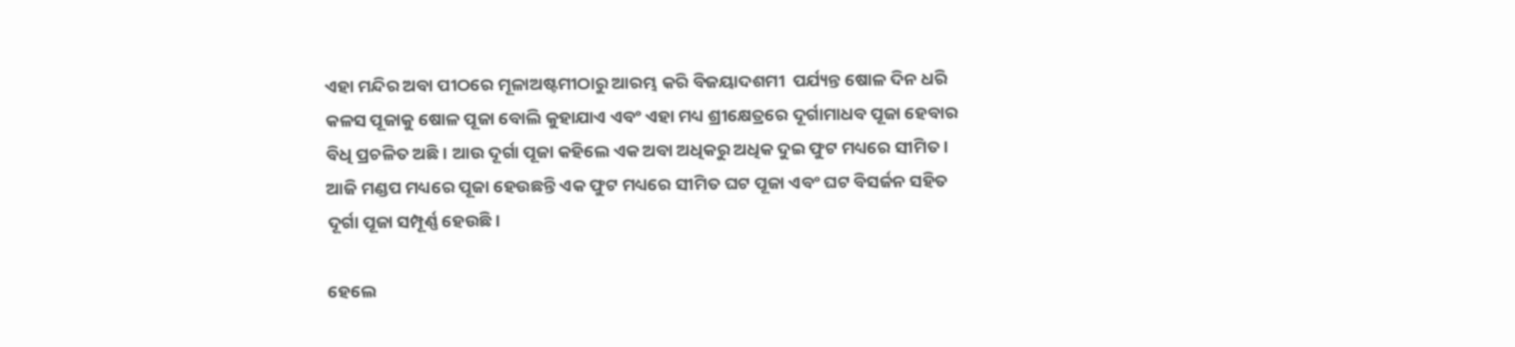ଏହା ମନ୍ଦିର ଅବା ପୀଠରେ ମୂଳାଅଷ୍ଟମୀଠାରୁ ଆରମ୍ଭ କରି ବିଜୟାଦଶମୀ  ପର୍ଯ୍ୟନ୍ତ ଷୋଳ ଦିନ ଧରି କଳସ ପୂଜାକୁ ଷୋଳ ପୂଜା ବୋଲି କୁହାଯାଏ ଏବଂ ଏହା ମଧ୍ୟ ଶ୍ରୀକ୍ଷେତ୍ରରେ ଦୂର୍ଗାମାଧବ ପୂଜା ହେବାର ବିଧି ପ୍ରଚଳିତ ଅଛି। ଆଉ ଦୂର୍ଗା ପୂଜା କହିଲେ ଏକ ଅବା ଅଧିକରୁ ଅଧିକ ଦୁଇ ଫୁଟ ମଧ୍ୟରେ ସୀମିତ। ଆଜି ମଣ୍ଡପ ମଧ୍ୟରେ ପୂଜା ହେଉଛନ୍ତି ଏକ ଫୁଟ ମଧ୍ୟରେ ସୀମିତ ଘଟ ପୂଜା ଏବଂ ଘଟ ବିସର୍ଜନ ସହିତ ଦୂର୍ଗା ପୂଜା ସମ୍ପୂର୍ଣ୍ଣ ହେଉଛି।

ହେଲେ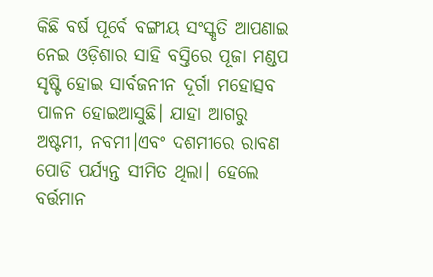କିଛି ବର୍ଷ ପୂର୍ବେ ବଙ୍ଗୀୟ ସଂସ୍କୃତି ଆପଣାଇ ନେଇ ଓଡ଼ିଶାର ସାହି ବସ୍ତିରେ ପୂଜା ମଣ୍ଡପ ସୃଷ୍ଟି ହୋଇ ସାର୍ବଜନୀନ ଦୂର୍ଗା ମହୋତ୍ସବ ପାଳନ ହୋଇଆସୁଛି। ଯାହା ଆଗରୁ ଅଷ୍ଟମୀ, ନବମୀ।ଏବଂ ଦଶମୀରେ ରାବଣ ପୋଡି ପର୍ଯ୍ୟନ୍ତ ସୀମିତ ଥିଲା। ହେଲେ ବର୍ତ୍ତମାନ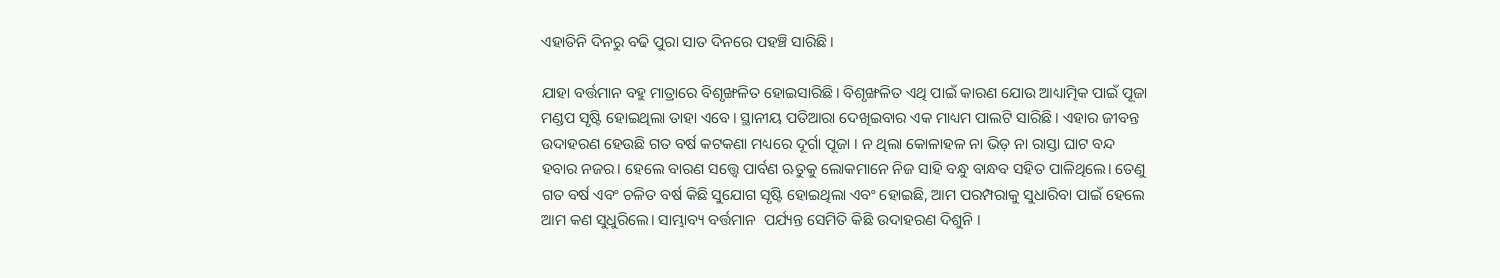ଏହାତିନି ଦିନରୁ ବଢି ପୁରା ସାତ ଦିନରେ ପହଞ୍ଚି ସାରିଛି।

ଯାହା ବର୍ତ୍ତମାନ ବହୁ ମାତ୍ରାରେ ବିଶୃଙ୍ଖଳିତ ହୋଇସାରିଛି। ବିଶୃଙ୍ଖଳିତ ଏଥି ପାଇଁ କାରଣ ଯୋଉ ଆଧ୍ୟାତ୍ମିକ ପାଇଁ ପୂଜା ମଣ୍ଡପ ସୃଷ୍ଟି ହୋଇଥିଲା ତାହା ଏବେ। ସ୍ଥାନୀୟ ପତିଆରା ଦେଖିଇବାର ଏକ ମାଧ୍ୟମ ପାଲଟି ସାରିଛି । ଏହାର ଜୀବନ୍ତ ଉଦାହରଣ ହେଉଛି ଗତ ବର୍ଷ କଟକଣା ମଧ୍ୟରେ ଦୂର୍ଗା ପୂଜା । ନ ଥିଲା କୋଳାହଳ ନା ଭିଡ଼ ନା ରାସ୍ତା ଘାଟ ବନ୍ଦ ହବାର ନଜର। ହେଲେ ବାରଣ ସତ୍ତ୍ୱେ ପାର୍ବଣ ଋତୁକୁ ଲୋକମାନେ ନିଜ ସାହି ବନ୍ଧୁ ବାନ୍ଧବ ସହିତ ପାଳିଥିଲେ। ତେଣୁ ଗତ ବର୍ଷ ଏବଂ ଚଳିତ ବର୍ଷ କିଛି ସୁଯୋଗ ସୃଷ୍ଟି ହୋଇଥିଲା ଏବଂ ହୋଇଛି, ଆମ ପରମ୍ପରାକୁ ସୁଧାରିବା ପାଇଁ ହେଲେ ଆମ କଣ ସୁଧୁରିଲେ। ସାମ୍ଭାବ୍ୟ ବର୍ତ୍ତମାନ  ପର୍ଯ୍ୟନ୍ତ ସେମିତି କିଛି ଉଦାହରଣ ଦିଶୁନି ।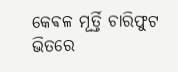କେଵଳ ମୂର୍ତ୍ତି ଚାରିଫୁଟ ଭିତରେ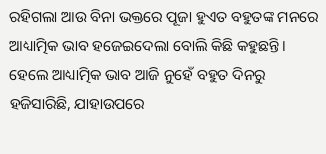ରହିଗଲା ଆଉ ବିନା ଭକ୍ତରେ ପୂଜା ହୁଏତ ବହୁତଙ୍କ ମନରେ ଆଧ୍ୟାତ୍ମିକ ଭାବ ହଜେଇଦେଲା ବୋଲି କିଛି କହୁଛନ୍ତି। ହେଲେ ଆଧ୍ୟାତ୍ମିକ ଭାବ ଆଜି ନୁହେଁ ବହୁତ ଦିନରୁ ହଜିସାରିଛି, ଯାହାଉପରେ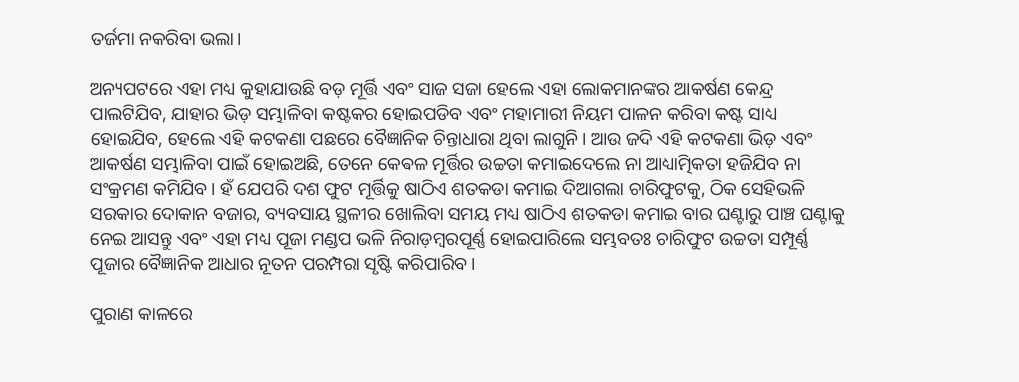ତର୍ଜମା ନକରିବା ଭଲା।

ଅନ୍ୟପଟରେ ଏହା ମଧ୍ୟ କୁହାଯାଉଛି ବଡ଼ ମୂର୍ତ୍ତି ଏବଂ ସାଜ ସଜା ହେଲେ ଏହା ଲୋକମାନଙ୍କର ଆକର୍ଷଣ କେନ୍ଦ୍ର ପାଲଟିଯିବ, ଯାହାର ଭିଡ଼ ସମ୍ଭାଳିବା କଷ୍ଟକର ହୋଇପଡିବ ଏବଂ ମହାମାରୀ ନିୟମ ପାଳନ କରିବା କଷ୍ଟ ସାଧ୍ୟ ହୋଇଯିବ, ହେଲେ ଏହି କଟକଣା ପଛରେ ବୈଜ୍ଞାନିକ ଚିନ୍ତାଧାରା ଥିବା ଲାଗୁନି। ଆଉ ଜଦି ଏହି କଟକଣା ଭିଡ଼ ଏବଂ ଆକର୍ଷଣ ସମ୍ଭାଳିବା ପାଇଁ ହୋଇଅଛି, ତେନେ କେଵଳ ମୂର୍ତ୍ତିର ଉଚ୍ଚତା କମାଇଦେଲେ ନା ଆଧ୍ୟାତ୍ମିକତା ହଜିଯିବ ନା ସଂକ୍ରମଣ କମିଯିବ। ହଁ ଯେପରି ଦଶ ଫୁଟ ମୂର୍ତ୍ତିକୁ ଷାଠିଏ ଶତକଡା କମାଇ ଦିଆଗଲା ଚାରିଫୁଟକୁ, ଠିକ ସେହିଭଳି ସରକାର ଦୋକାନ ବଜାର, ବ୍ୟବସାୟ ସ୍ଥଳୀର ଖୋଲିବା ସମୟ ମଧ୍ୟ ଷାଠିଏ ଶତକଡା କମାଇ ବାର ଘଣ୍ଟାରୁ ପାଞ୍ଚ ଘଣ୍ଟାକୁ ନେଇ ଆସନ୍ତୁ ଏବଂ ଏହା ମଧ୍ୟ ପୂଜା ମଣ୍ଡପ ଭଳି ନିରାଡ଼ମ୍ବରପୂର୍ଣ୍ଣ ହୋଇପାରିଲେ ସମ୍ଭବତଃ ଚାରିଫୁଟ ଉଚ୍ଚତା ସମ୍ପୂର୍ଣ୍ଣ ପୂଜାର ବୈଜ୍ଞାନିକ ଆଧାର ନୂତନ ପରମ୍ପରା ସୃଷ୍ଟି କରିପାରିବ।

ପୁରାଣ କାଳରେ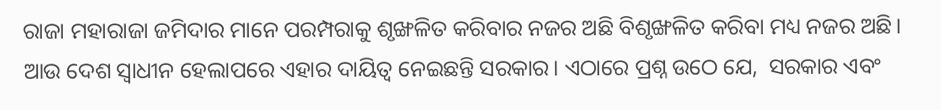ରାଜା ମହାରାଜା ଜମିଦାର ମାନେ ପରମ୍ପରାକୁ ଶୃଙ୍ଖଳିତ କରିବାର ନଜର ଅଛି ବିଶୃଙ୍ଖଳିତ କରିବା ମଧ୍ୟ ନଜର ଅଛି। ଆଉ ଦେଶ ସ୍ଵାଧୀନ ହେଲାପରେ ଏହାର ଦାୟିତ୍ଵ ନେଇଛନ୍ତି ସରକାର। ଏଠାରେ ପ୍ରଶ୍ନ ଉଠେ ଯେ,  ସରକାର ଏବଂ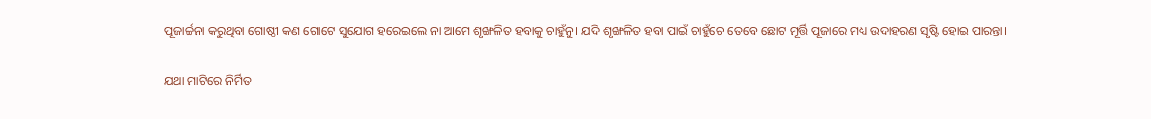ପୂଜାର୍ଚ୍ଚନା କରୁଥିବା ଗୋଷ୍ଠୀ କଣ ଗୋଟେ ସୁଯୋଗ ହରେଇଲେ ନା ଆମେ ଶୃଙ୍ଖଳିତ ହବାକୁ ଚାହୁଁନୁ। ଯଦି ଶୃଙ୍ଖଳିତ ହବା ପାଇଁ ଚାହୁଁଚେ ତେବେ ଛୋଟ ମୂର୍ତ୍ତି ପୂଜାରେ ମଧ୍ୟ ଉଦାହରଣ ସୃଷ୍ଟି ହୋଇ ପାରନ୍ତା।

ଯଥା ମାଟିରେ ନିର୍ମିତ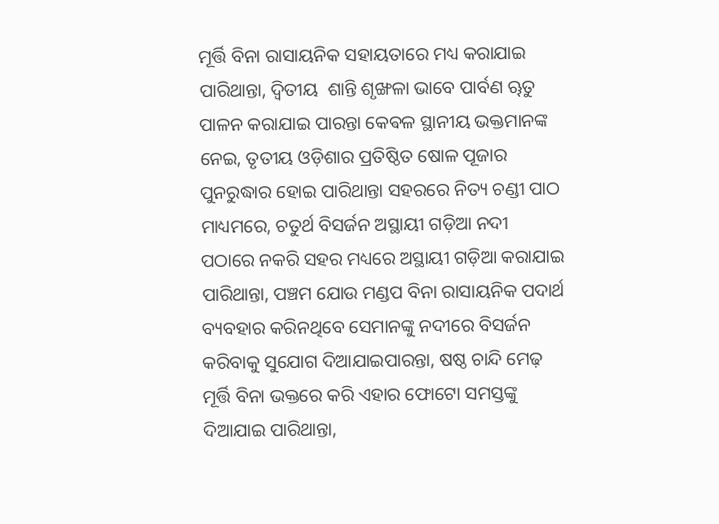ମୂର୍ତ୍ତି ବିନା ରାସାୟନିକ ସହାୟତାରେ ମଧ୍ୟ କରାଯାଇ ପାରିଥାନ୍ତା, ଦ୍ୱିତୀୟ  ଶାନ୍ତି ଶୃଙ୍ଖଳା ଭାବେ ପାର୍ବଣ ୠତୁ ପାଳନ କରାଯାଇ ପାରନ୍ତା କେଵଳ ସ୍ଥାନୀୟ ଭକ୍ତମାନଙ୍କ ନେଇ, ତୃତୀୟ ଓଡ଼ିଶାର ପ୍ରତିଷ୍ଠିତ ଷୋଳ ପୂଜାର ପୁନରୁଦ୍ଧାର ହୋଇ ପାରିଥାନ୍ତା ସହରରେ ନିତ୍ୟ ଚଣ୍ଡୀ ପାଠ ମାଧ୍ୟମରେ, ଚତୁର୍ଥ ବିସର୍ଜନ ଅସ୍ଥାୟୀ ଗଡ଼ିଆ ନଦୀ ପଠାରେ ନକରି ସହର ମଧ୍ୟରେ ଅସ୍ଥାୟୀ ଗଡ଼ିଆ କରାଯାଇ ପାରିଥାନ୍ତା, ପଞ୍ଚମ ଯୋଉ ମଣ୍ଡପ ବିନା ରାସାୟନିକ ପଦାର୍ଥ ବ୍ୟବହାର କରିନଥିବେ ସେମାନଙ୍କୁ ନଦୀରେ ବିସର୍ଜନ କରିବାକୁ ସୁଯୋଗ ଦିଆଯାଇପାରନ୍ତା, ଷଷ୍ଠ ଚାନ୍ଦି ମେଢ଼ ମୂର୍ତ୍ତି ବିନା ଭକ୍ତରେ କରି ଏହାର ଫୋଟୋ ସମସ୍ତଙ୍କୁ ଦିଆଯାଇ ପାରିଥାନ୍ତା,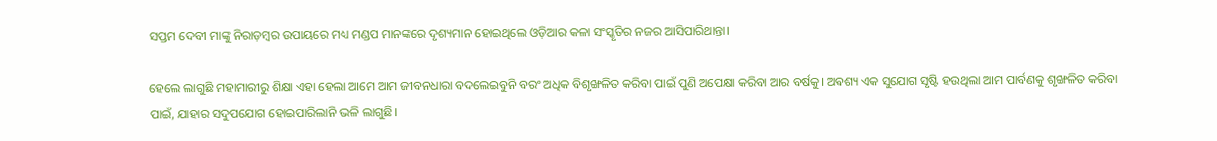ସପ୍ତମ ଦେବୀ ମାଙ୍କୁ ନିରାଡ଼ମ୍ବର ଉପାୟରେ ମଧ୍ୟ ମଣ୍ଡପ ମାନଙ୍କରେ ଦୃଶ୍ୟମାନ ହୋଇଥିଲେ ଓଡ଼ିଆର କଳା ସଂସ୍କୃତିର ନଜର ଆସିପାରିଥାନ୍ତା।

ହେଲେ ଲାଗୁଛି ମହାମାରୀରୁ ଶିକ୍ଷା ଏହା ହେଲା ଆମେ ଆମ ଜୀବନଧାରା ବଦଲେଇବୁନି ବରଂ ଅଧିକ ବିଶୃଙ୍ଖଳିତ କରିବା ପାଇଁ ପୁଣି ଅପେକ୍ଷା କରିବା ଆର ବର୍ଷକୁ। ଅଵଶ୍ୟ ଏକ ସୁଯୋଗ ସୃଷ୍ଟି ହଉଥିଲା ଆମ ପାର୍ବଣକୁ ଶୃଙ୍ଖଳିତ କରିବା ପାଇଁ, ଯାହାର ସଦୁପଯୋଗ ହୋଇପାରିଲାନି ଭଳି ଲାଗୁଛି।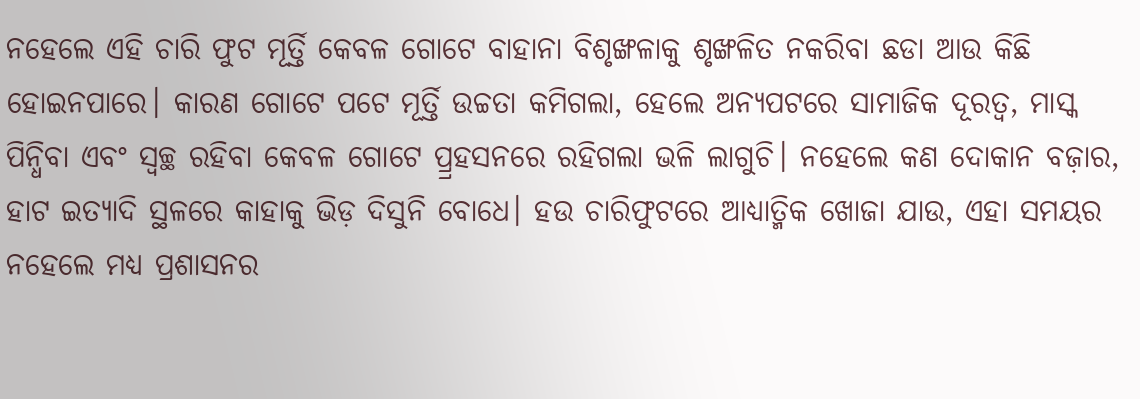ନହେଲେ ଏହି ଚାରି ଫୁଟ ମୂର୍ତ୍ତି କେବଳ ଗୋଟେ ବାହାନା ବିଶୃଙ୍ଖଳାକୁ ଶୃଙ୍ଖଳିତ ନକରିବା ଛଡା ଆଉ କିଛି ହୋଇନପାରେ। କାରଣ ଗୋଟେ ପଟେ ମୂର୍ତ୍ତି ଉଚ୍ଚତା କମିଗଲା, ହେଲେ ଅନ୍ୟପଟରେ ସାମାଜିକ ଦୂରତ୍ୱ, ମାସ୍କ ପିନ୍ଧିବା ଏବଂ ସ୍ୱଚ୍ଛ ରହିବା କେବଳ ଗୋଟେ ପ୍ର୍ରହସନରେ ରହିଗଲା ଭଳି ଲାଗୁଚି। ନହେଲେ କଣ ଦୋକାନ ବଜ଼ାର, ହାଟ ଇତ୍ୟାଦି ସ୍ଥଳରେ କାହାକୁ ଭିଡ଼ ଦିସୁନି ବୋଧେ। ହଉ ଚାରିଫୁଟରେ ଆଧ୍ୟାତ୍ମିକ ଖୋଜା ଯାଉ, ଏହା ସମୟର ନହେଲେ ମଧ୍ୟ ପ୍ରଶାସନର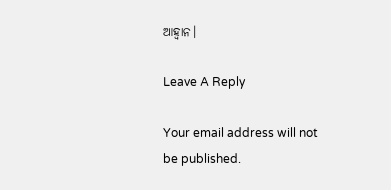ଆହ୍ୱାନ।

Leave A Reply

Your email address will not be published.